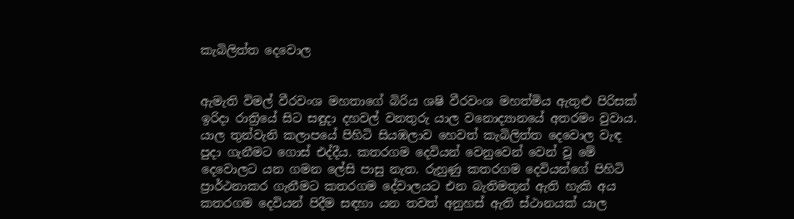කැබිලිත්ත දෙවොල


ඇමැති විමල් වීරවංශ මහතාගේ බිරිය ශෂි වීරවංශ මහත්මිය ඇතුළු පිරිසක් ඉරිදා රාත්‍රියේ සිට සඳුදා දහවල් වනතුරු යාල වනොද්‍යානයේ අතරමං වුවාය. යාල තුන්වැනි කලාපයේ පිහිටි සියඹලාව හෙවත් කැබිලිත්ත දෙවොල වැඳ පුදා ගැනීමට ගොස් එද්දීය. කතරගම දෙවියන් වෙනුවෙන් වෙන් වූ මේ දෙවොලට යන ගමන ලේසි පාසු නැත. රුහුණු කතරගම දෙවියන්ගේ පිහිටි ප්‍රාර්ථනාකර ගැනීමට කතරගම දේවාලයට එන බැතිමතුන් ඇති හැකි අය කතරගම දෙවියන් පිදීම සඳහා යන තවත් අනුහස් ඇති ස්ථානයක් යාල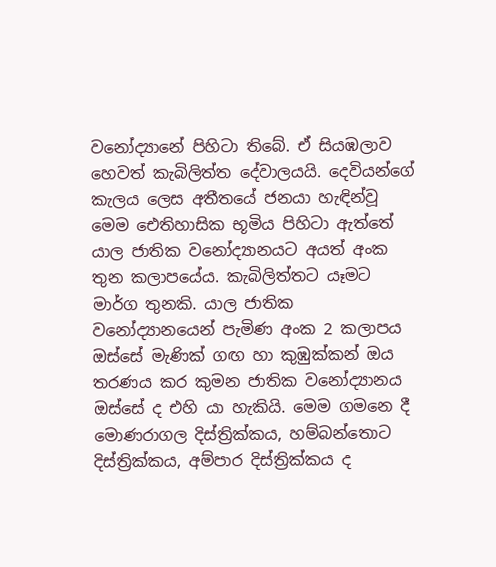වනෝද්‍යානේ පිහිටා තිබේ. ඒ සියඹලාව හෙවත් කැබිලිත්ත දේවාලයයි. දෙවියන්ගේ කැලය ලෙස අතීතයේ ජනයා හැඳින්වූ මෙම ඓතිහාසික භූමිය පිහිටා ඇත්තේ යාල ජාතික වනෝද්‍යානයට අයත් අංක තුන කලාපයේය. කැබිලිත්තට යෑමට මාර්ග තුනකි. යාල ජාතික වනෝද්‍යානයෙන් පැමිණ අංක 2 කලාපය ඔස්සේ මැණික් ගඟ හා කුඹුක්කන් ඔය තරණය කර කුමන ජාතික වනෝද්‍යානය ඔස්සේ ද එහි යා හැකියි. මෙම ගමනෙ දී මොණරාගල දිස්ත්‍රික්කය, හම්බන්තොට දිස්ත්‍රික්කය, අම්පාර දිස්ත්‍රික්කය ද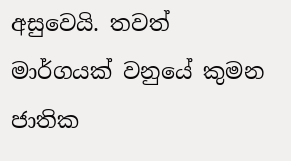අසුවෙයි. තවත් මාර්ගයක් වනුයේ කුමන ජාතික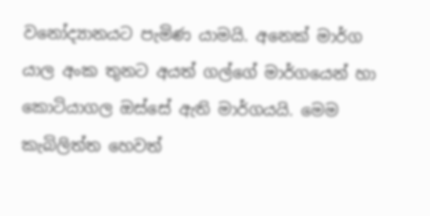වනෝද්‍යානයට පැමිණ යාමයි. අනෙක් මාර්ග යාල අංක තුනට අයත් ගල්ගේ මාර්ගයෙන් හා කොටියාගල ඔස්සේ ඇති මාර්ගයයි. මෙම කැබිලිත්ත හෙවත්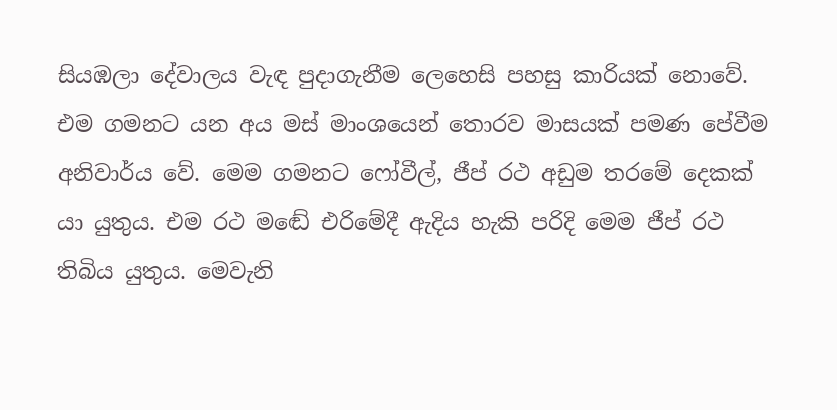සියඹලා දේවාලය වැඳ පුදාගැනීම ලෙහෙසි පහසු කාරියක් නොවේ. එම ගමනට යන අය මස් මාංශයෙන් තොරව මාසයක් පමණ පේවීම අනිවාර්ය වේ. මෙම ගමනට ෆෝවීල්, ජීප් රථ අඩුම තරමේ දෙකක් යා යුතුය. එම රථ මඬේ එරිමේදී ඇදිය හැකි පරිදි මෙම ජීප් රථ තිබිය යුතුය. මෙවැනි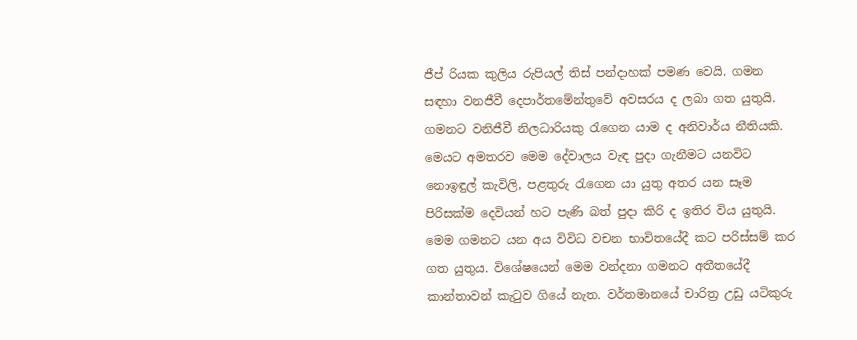ජීප් රියක කුලිය රුපියල් තිස් පන්දාහක් පමණ වෙයි. ගමන සඳහා වනජීවී දෙපාර්තමේන්තුවේ අවසරය ද ලබා ගත යුතුයි. ගමනට වනිජීවී නිලධාරියකු රැගෙන යාම ද අනිවාර්ය නීතියකි. මෙයට අමතරව මෙම දේවාලය වැඳ පුදා ගැනීමට යනවිට නොඉඳුල් කැවිලි, පළතුරු රැගෙන යා යුතු අතර යන සෑම පිරිසක්ම දෙවියන් හට පැණි බත් පුදා කිරි ද ඉතිර විය යුතුයි. මෙම ගමනට යන අය විවිධ වචන භාවිතයේදී කට පරිස්සම් කර ගත යුතුය. විශේෂයෙන් මෙම වන්දනා ගමනට අතීතයේදී කාන්තාවන් කැටුව ගියේ නැත. වර්තමානයේ චාරිත්‍ර උඩු යටිකුරු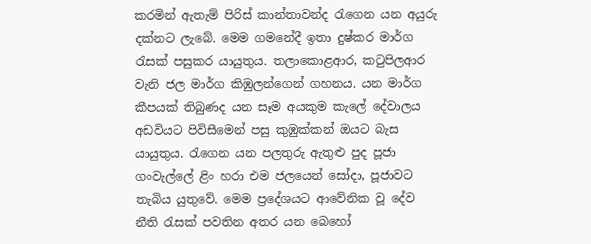කරමින් ඇතැම් පිරිස් කාන්තාවන්ද රැගෙන යන අයුරු දක්නට ලැබේ. මෙම ගමනේදී ඉතා දුෂ්කර මාර්ග රැසක් පසුකර යායුතුය. තලාකොළආර, කටුපිලආර වැනි ජල මාර්ග කිඹුලන්ගෙන් ගහනය. යන මාර්ග කීපයක් තිබුණද යන සෑම අයකුම කැලේ දේවාලය අඩවියට පිවිසීමෙන් පසු කුඹුක්කන් ඔයට බැස යායුතුය. රැගෙන යන පලතුරු ඇතුළු පුද පූජා ගංවැල්ලේ ළිං හරා එම ජලයෙන් සෝදා, පූජාවට තැබිය යුතුවේ. මෙම ප්‍රදේශයට ආවේනික වූ දේව නීති රැසක් පවතින අතර යන බෙහෝ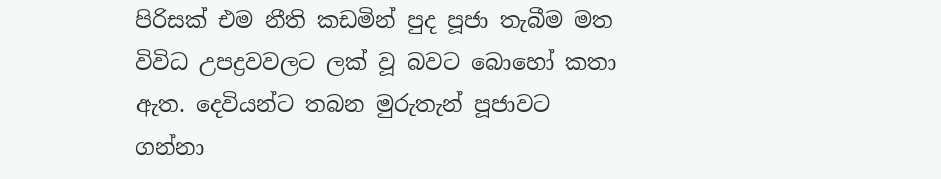පිරිසක් එම නීති කඩමින් පුද පූජා තැබීම මත විවිධ උපද්‍රවවලට ලක් වූ බවට බොහෝ කතා ඇත. දෙවියන්ට තබන මුරුතැන් පූජාවට ගන්නා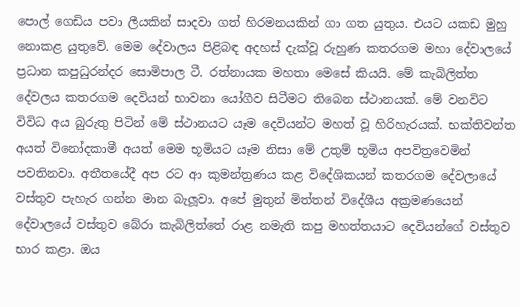පොල් ගෙඩිය පවා ලීයකින් සාදවා ගත් හිරමනයකින් ගා ගත යුතුය. එයට යකඩ මුහු  නොකළ යුතුවේ. මෙම දේවාලය පිළිබඳ අදහස් දැක්වූ රුහුණ කතරගම මහා දේවාලයේ ප්‍රධාන කපුධුරන්දර සොමිපාල ටී. රත්නායක මහතා මෙසේ කියයි. මේ කැබිලිත්ත දේවලය කතරගම දෙවියන් භාවනා යෝගීව සිටීමට තිබෙන ස්ථානයක්. මේ වනවිට විවිධ අය බුරුතු පිටින් මේ ස්ථානයට යෑම දෙවියන්ට මහත් වූ හිරිහැරයක්. භක්තිවන්ත අයත් විනෝදකාමී අයත් මෙම භූමියට යෑම නිසා මේ උතුම් භූමිය අපවිත්‍රවෙමින් පවතිනවා. අතීතයේදී අප රට ආ කුමන්ත්‍රණය කළ විදේශිකයන් කතරගම දේවලායේ වස්තුව පැහැර ගන්න මාන බැලූවා. අපේ මුතුන් මිත්තන් විදේශීය අක්‍රමණයෙන් දේවාලයේ වස්තුව බේරා කැබිලිත්තේ රාළ නමැති කපු මහත්තයාට දෙවියන්ගේ වස්තුව භාර කළා. ඔය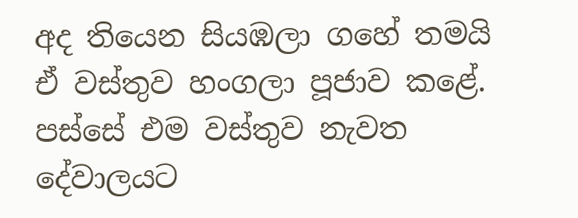අද තියෙන සියඹලා ගහේ තමයි ඒ වස්තුව හංගලා පූජාව කළේ. පස්සේ එම වස්තුව නැවත දේවාලයට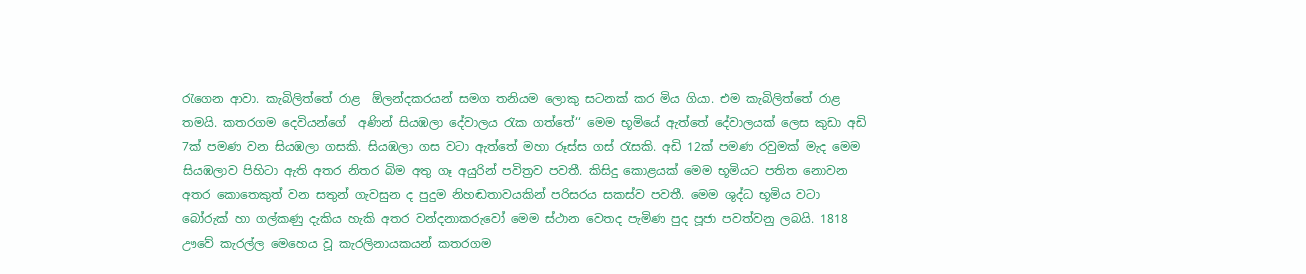රැගෙන ආවා. කැබිලිත්තේ රාළ  ඕලන්දකරයන් සමග තනියම ලොකු සටනක් කර මිය ගියා. එම කැබිලිත්තේ රාළ තමයි. කතරගම දෙවියන්ගේ  අණින් සියඹලා දේවාලය රැක ගත්තේ‘‘ මෙම භූමියේ ඇත්තේ දේවාලයක් ලෙස කුඩා අඩි 7ක් පමණ වන සියඹලා ගසකි. සියඹලා ගස වටා ඇත්තේ මහා රූස්ස ගස් රැසකි. අඩි 12ක් පමණ රවුමක් මැද මෙම සියඹලාව පිහිටා ඇති අතර නිතර බිම අතු ගෑ අයුරින් පවිත්‍රව පවතී. කිසිදු කොළයක් මෙම භූමියට පතිත නොවන අතර කොතෙකුත් වන සතුන් ගැවසුන ද පුදුම නිහඬතාවයකින් පරිසරය සකස්ව පවතී. මෙම ශුද්ධ භූමිය වටා බෝරුක් හා ගල්කණු දැකිය හැකි අතර වන්දනාකරුවෝ මෙම ස්ථාන වෙතද පැමිණ පුද පූජා පවත්වනු ලබයි. 1818 ඌවේ කැරල්ල මෙහෙය වූ කැරලිනායකයන් කතරගම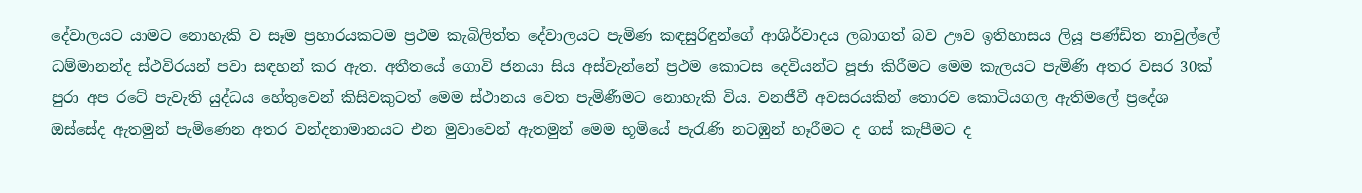දේවාලයට යාමට නොහැකි ව සෑම ප්‍රහාරයකටම ප්‍රථම කැබිලිත්ත දේවාලයට පැමිණ කඳසුරිඳුන්ගේ ආශිර්වාදය ලබාගත් බව ඌව ඉතිහාසය ලියූ පණ්ඩිත නාවුල්ලේ ධම්මානන්ද ස්ථවිරයන් පවා සඳහන් කර ඇත. අතීතයේ ගොවි ජනයා සිය අස්වැන්නේ ප්‍රථම කොටස දෙවියන්ට පූජා කිරීමට මෙම කැලයට පැමිණි අතර වසර 30ක් පුරා අප රටේ පැවැති යුද්ධය හේතුවෙන් කිසිවකුටත් මෙම ස්ථානය වෙත පැමිණීමට නොහැකි විය. වනජීවී අවසරයකින් තොරව කොටියගල ඇතිමලේ ප්‍රදේශ ඔස්සේද ඇතමුන් පැමිණෙන අතර වන්දනාමානයට එන මුවාවෙන් ඇතමුන් මෙම භූමියේ පැරැණි නටඹුන් හෑරීමට ද ගස් කැපීමට ද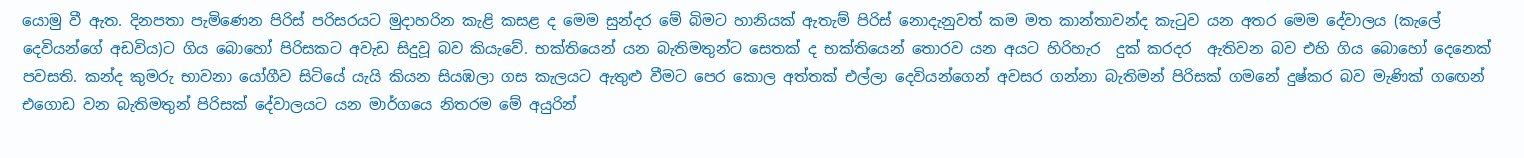යොමු වී ඇත. දිනපතා පැමිණෙන පිරිස් පරිසරයට මුදාහරින කැළි කසළ ද මෙම සුන්දර මේ බිමට හානියක් ඇතැම් පිරිස් නොදැනුවත් කම මත කාන්තාවන්ද කැටුව යන අතර මෙම දේවාලය (කැලේ දෙවියන්ගේ අඩවිය)ට ගිය බොහෝ පිරිසකට අවැඩ සිදුවූ බව කියැවේ. භක්තියෙන් යන බැතිමතුන්ට සෙතක් ද භක්තියෙන් තොරව යන අයට හිරිහැර  දුක් කරදර  ඇතිවන බව එහි ගිය බොහෝ දෙනෙක් පවසති. කන්ද කුමරු භාවනා යෝගීව සිටියේ යැයි කියන සියඹලා ගස කැලයට ඇතුළු වීමට පෙර කොල අත්තක් එල්ලා දෙවියන්ගෙන් අවසර ගන්නා බැතිමන් පිරිසක් ගමනේ දුෂ්කර බව මැණික් ගඟෙන් එගොඩ වන බැතිමතුන් පිරිසක් දේවාලයට යන මාර්ගයෙ නිතරම මේ අයුරින්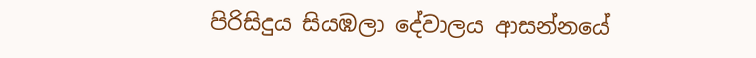පිරිසිදුය සියඹලා දේවාලය ආසන්නයේ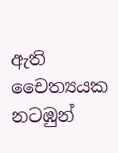ඇති චෛත්‍යයක නටඹුන්